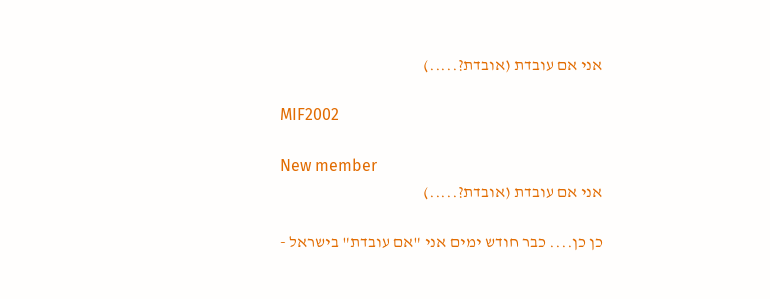אני אם עובדת (אובדת?.....)

MIF2002

New member
אני אם עובדת (אובדת?.....)

כן כן.... כבר חודש ימים אני "אם עובדת" בישראל -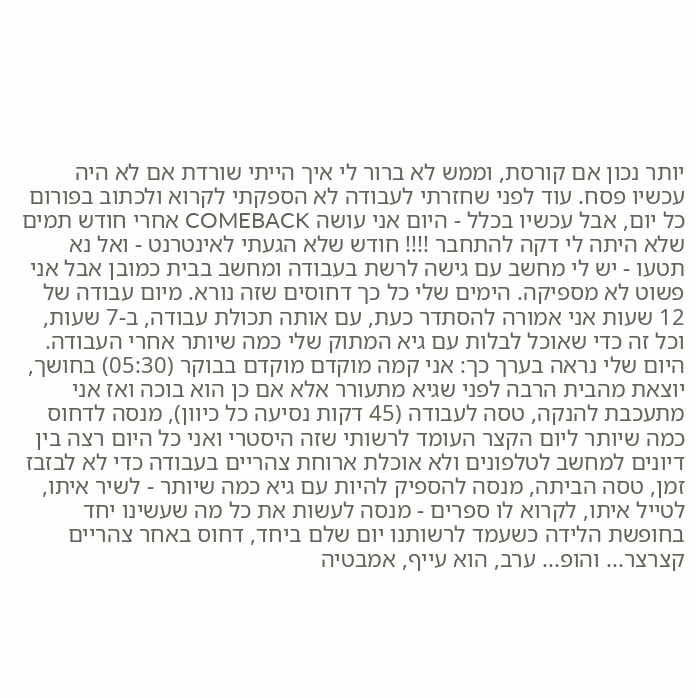יותר נכון אם קורסת, וממש לא ברור לי איך הייתי שורדת אם לא היה עכשיו פסח. עוד לפני שחזרתי לעבודה לא הספקתי לקרוא ולכתוב בפורום כל יום, אבל עכשיו בכלל - היום אני עושה COMEBACK אחרי חודש תמים שלא היתה לי דקה להתחבר !!!! חודש שלא הגעתי לאינטרנט - ואל נא תטעו - יש לי מחשב עם גישה לרשת בעבודה ומחשב בבית כמובן אבל אני פשוט לא מספיקה. הימים שלי כל כך דחוסים שזה נורא. מיום עבודה של 12 שעות אני אמורה להסתדר כעת, עם אותה תכולת עבודה, ב-7 שעות, וכל זה כדי שאוכל לבלות עם גיא המתוק שלי כמה שיותר אחרי העבודה. היום שלי נראה בערך כך: אני קמה מוקדם מוקדם בבוקר (05:30) בחושך, יוצאת מהבית הרבה לפני שגיא מתעורר אלא אם כן הוא בוכה ואז אני מתעכבת להנקה, טסה לעבודה (45 דקות נסיעה כל כיוון), מנסה לדחוס כמה שיותר ליום הקצר העומד לרשותי שזה היסטרי ואני כל היום רצה בין דיונים למחשב לטלפונים ולא אוכלת ארוחת צהריים בעבודה כדי לא לבזבז זמן, טסה הביתה, מנסה להספיק להיות עם גיא כמה שיותר - לשיר איתו, לטייל איתו, לקרוא לו ספרים - מנסה לעשות את כל מה שעשינו יחד בחופשת הלידה כשעמד לרשותנו יום שלם ביחד, דחוס באחר צהריים קצרצר... והופ... ערב, הוא עייף, אמבטיה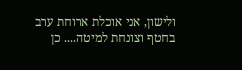ולישון, אני אוכלת ארוחת ערב בחטף וצונחת למיטה.... כן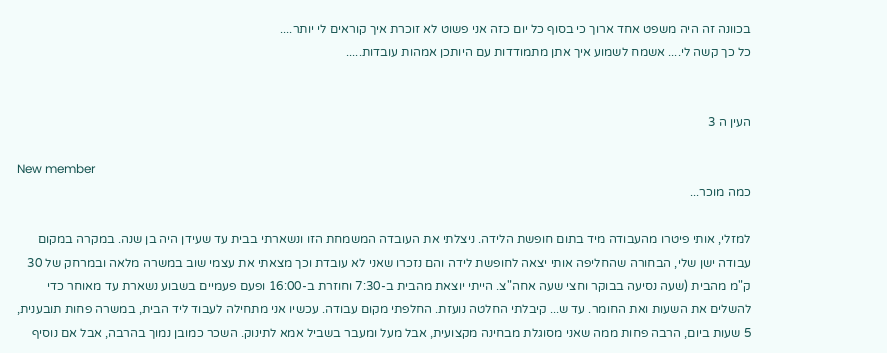בכוונה זה היה משפט אחד ארוך כי בסוף כל יום כזה אני פשוט לא זוכרת איך קוראים לי יותר....
כל כך קשה לי.... אשמח לשמוע איך אתן מתמודדות עם היותכן אמהות עובדות.....


העין ה 3

New member
כמה מוכר...

למזלי, אותי פיטרו מהעבודה מיד בתום חופשת הלידה. ניצלתי את העובדה המשמחת הזו ונשארתי בבית עד שעידן היה בן שנה. במקרה במקום עבודה ישן שלי, הבחורה שהחליפה אותי יצאה לחופשת לידה והם נזכרו שאני לא עובדת וכך מצאתי את עצמי שוב במשרה מלאה ובמרחק של 30 ק"מ מהבית (שעה נסיעה בבוקר וחצי שעה אחה"צ. הייתי יוצאת מהבית ב-7:30 וחוזרת ב-16:00 ופעם פעמיים בשבוע נשארת עד מאוחר כדי להשלים את השעות ואת החומר. עד ש... קיבלתי החלטה נועזת. החלפתי מקום עבודה. עכשיו אני מתחילה לעבוד ליד הבית, במשרה פחות תובענית, 5 שעות ביום, הרבה פחות ממה שאני מסוגלת מבחינה מקצועית, אבל מעל ומעבר בשביל אמא לתינוק. השכר כמובן נמוך בהרבה, אבל אם נוסיף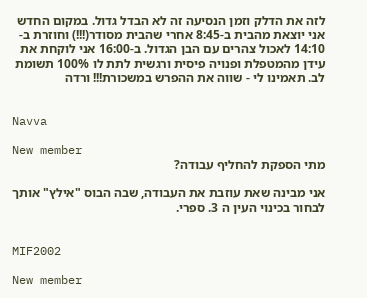לזה את הדלק וזמן הנסיעה זה לא הבדל גדול. במקום החדש אני יוצאת מהבית ב-8:45 אחרי שהבית מסודר(!!!) וחוזרת ב- 14:10 לאכול צהרים עם הבן הגדול. ב-16:00 אני לוקחת את עידן מהמטפלת ופנויה פיסית ורגשית לתת לו 100% תשומת לב. תאמינו לי - שווה את ההפרש במשכורת!!! ורדה


Navva

New member
מתי הספקת להחליף עבודה?

אני מבינה שאת עוזבת את העבודה, שבה הבוס "אילץ" אותך לבחור בכינוי העין ה 3. ספרי.


MIF2002

New member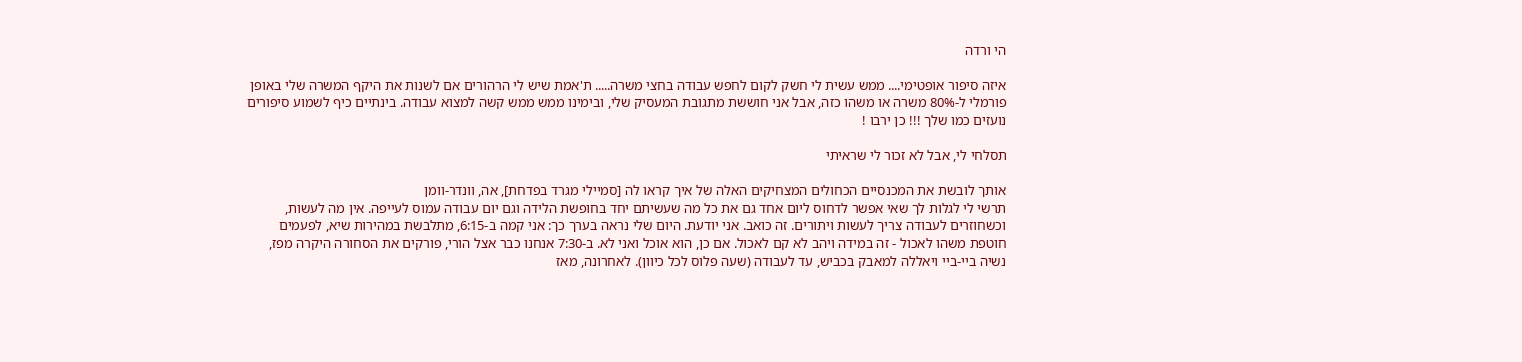הי ורדה

איזה סיפור אופטימי.... ממש עשית לי חשק לקום לחפש עבודה בחצי משרה..... ת'אמת שיש לי הרהורים אם לשנות את היקף המשרה שלי באופן פורמלי ל-80% משרה או משהו כזה, אבל אני חוששת מתגובת המעסיק שלי, ובימינו ממש ממש קשה למצוא עבודה. בינתיים כיף לשמוע סיפורים נועזים כמו שלך !!! כן ירבו !

תסלחי לי, אבל לא זכור לי שראיתי

אותך לובשת את המכנסיים הכחולים המצחיקים האלה של איך קראו לה [סמיילי מגרד בפדחת], אה, וונדר-וומן
תרשי לי לגלות לך שאי אפשר לדחוס ליום אחד גם את כל מה שעשיתם יחד בחופשת הלידה וגם יום עבודה עמוס לעייפה. אין מה לעשות, וכשחוזרים לעבודה צריך לעשות ויתורים. זה כואב. אני יודעת. היום שלי נראה בערך כך: אני קמה ב-6:15, מתלבשת במהירות שיא, לפעמים חוטפת משהו לאכול - זה במידה ויהב לא קם לאכול. אם כן, הוא אוכל ואני לא. ב-7:30 אנחנו כבר אצל הורי, פורקים את הסחורה היקרה מפז, נשיה ביי-ביי ויאללה למאבק בכביש, עד לעבודה (שעה פלוס לכל כיוון). לאחרונה, מאז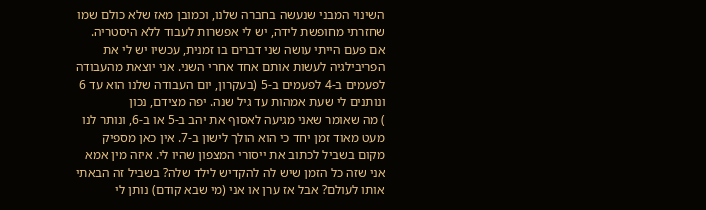השינוי המבני שנעשה בחברה שלנו, וכמובן מאז שלא כולם שמו
שחזרתי מחופשת לידה, יש לי אפשרות לעבוד ללא היסטריה. אם פעם הייתי עושה שני דברים בו זמנית, עכשיו יש לי את הפריבילגיה לעשות אותם אחד אחרי השני. אני יוצאת מהעבודה לפעמים ב-4 לפעמים ב-5 (בעקרון, יום העבודה שלנו הוא עד 6 ונותנים לי שעת אמהות עד גיל שנה. יפה מצידם, נכון
) מה שאומר שאני מגיעה לאסוף את יהב ב-5 או ב-6, ונותר לנו מעט מאוד זמן יחד כי הוא הולך לישון ב-7. אין כאן מספיק מקום בשביל לכתוב את ייסורי המצפון שהיו לי. איזה מין אמא אני שזה כל הזמן שיש לה להקדיש לילד שלה? בשביל זה הבאתי אותו לעולם? אבל אז ערן או אני (מי שבא קודם) נותן לי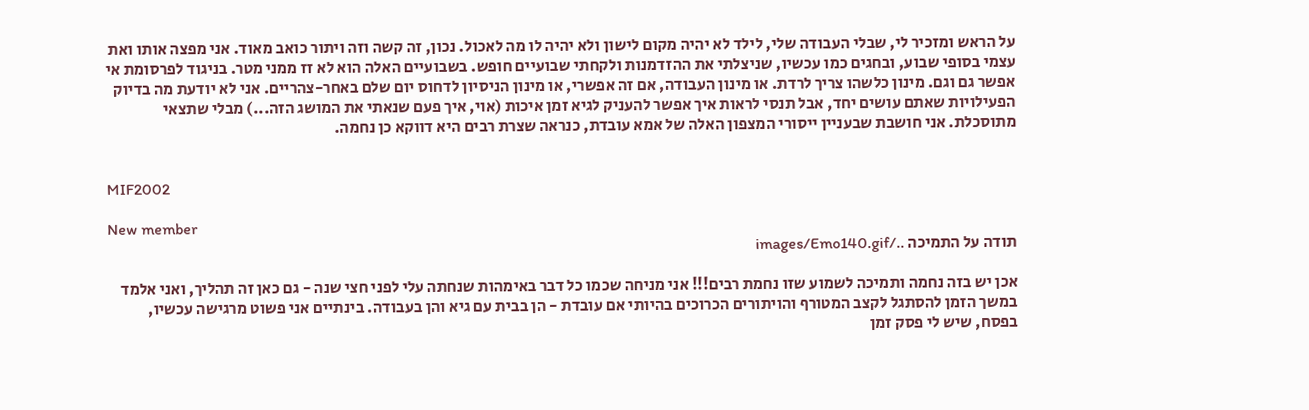על הראש ומזכיר לי, שבלי העבודה שלי, לילד לא יהיה מקום לישון ולא יהיה לו מה לאכול. נכון, זה קשה וזה ויתור כואב מאוד. אני מפצה אותו ואת עצמי בסופי שבוע, ובחגים כמו עכשיו, שניצלתי את ההזדמנות ולקחתי שבועיים חופש. בשבועיים האלה הוא לא זז ממני מטר. בניגוד לפרסומת אי אפשר גם וגם. מינון כלשהו צריך לרדת. או מינון העבודה, אם זה אפשרי, או מינון הניסיון לדחוס יום שלם באחר-צהריים. אני לא יודעת מה בדיוק הפעילויות שאתם עושים יחד, אבל תנסי לראות איך אפשר להעניק לגיא זמן איכות (אוי, איך פעם שנאתי את המושג הזה...) מבלי שתצאי מתוסכלת. אני חושבת שבעניין ייסורי המצפון האלה של אמא עובדת, כנראה שצרת רבים היא דווקא כן נחמה.


MIF2002

New member
תודה על התמיכה ../images/Emo140.gif

אכן יש בזה נחמה ותמיכה לשמוע שזו נחמת רבים!!! אני מניחה שכמו כל דבר באימהות שנחתה עלי לפני חצי שנה - גם כאן זה תהליך, ואני אלמד במשך הזמן להסתגל לקצב המטורף והויתורים הכרוכים בהיותי אם עובדת - הן בבית עם גיא והן בעבודה. בינתיים אני פשוט מרגישה עכשיו, בפסח, שיש לי פסק זמן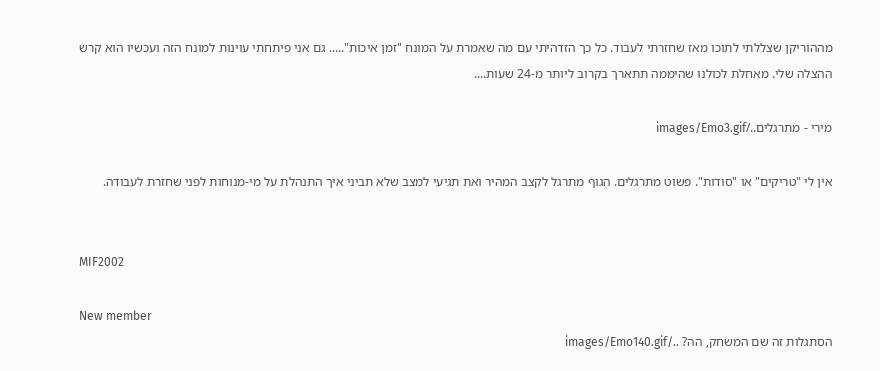מההוריקן שצללתי לתוכו מאז שחזרתי לעבוד. כל כך הזדהיתי עם מה שאמרת על המונח "זמן איכות"..... גם אני פיתחתי עוינות למונח הזה ועכשיו הוא קרש ההצלה שלי. מאחלת לכולנו שהיממה תתארך בקרוב ליותר מ-24 שעות....

מירי - מתרגלים../images/Emo3.gif

אין לי "טריקים" או "סודות". פשוט מתרגלים. הגוף מתרגל לקצב המהיר ואת תגיעי למצב שלא תביני איך התנהלת על מי-מנוחות לפני שחזרת לעבודה.


MIF2002

New member
הסתגלות זה שם המשחק, הה? ../images/Emo140.gif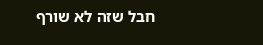חבל שזה לא שורף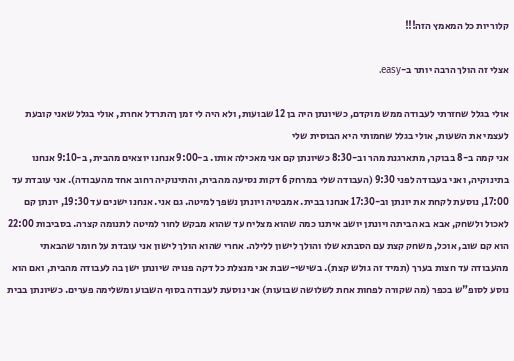קלוריות כל המאמץ הזה!!!

אצלי זה הולך הרבה יותר ב-easy.

אולי בגלל שחזרתי לעבודה ממש מוקדם, כשיונתן היה בן 12 שבועות, ולא היה לי זמן ךהתרדל אחרת, אולי בגלל שאני קובעת לעצמי את השעות, אולי בגלל שחמותי היא הבוסית שלי
אני קמה ב-8 בבוקר, מתארגנת מהר וב-8:30 כשיונתן קם אני מאכילה אותו. ב-9:00 אנחנו יוצאים מהבית, ב-9:10 אנחנו בתינוקיה, ואני בעבודה לפני 9:30 (העבודה שלי במרחק 6 דקות נסיעה מהבית, והתינוקיה רחוב אחד מהעבודה). אני עובדת עד 17:00, נוסעת לקחת את יונתן וב-17:30 אנחנו בבית. אמבטיה ויונתן נשפך למיטה. גם אני. אנחנו ישנים עד 19:30, יונתן קם לאכול ולשחק, אבא בא הביתה ויונתן יושב איתנו כמה שהוא מצליח עד שהוא מבקש לחור למיטה לתנומה קצרה. בסביבות 22:00 הוא קם שוב, אוכל, משחק קצת עם הסבתא שלו והולך לישון ללילה. אחרי שהוא הולך לישון אני עובדת על חומר שהבאתי מהעבודה עד חצות בערך (תמיד זה גולש קצת). בשישי-שבת אני מנצלת כל דקה פנויה שיונתן ישן בה לעבודה מהבית, ואם הוא נוסע לסופ"ש בכפר (מה שקורה לפחות אחת לשלושה שבועות) אני נוסעת לעבודה בסוף השבוע ומשלימה פערים. כשיונתן בבית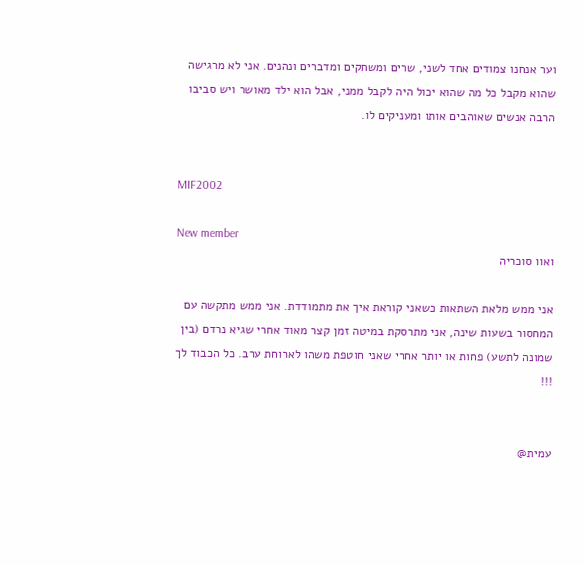וער אנחנו צמודים אחד לשני, שרים ומשחקים ומדברים ונהנים. אני לא מרגישה שהוא מקבל כל מה שהוא יכול היה לקבל ממני, אבל הוא ילד מאושר ויש סביבו הרבה אנשים שאוהבים אותו ומעניקים לו.


MIF2002

New member
ואוו סוכריה

אני ממש מלאת השתאות כשאני קוראת איך את מתמודדת. אני ממש מתקשה עם המחסור בשעות שינה, אני מתרסקת במיטה זמן קצר מאוד אחרי שגיא נרדם (בין שמונה לתשע) פחות או יותר אחרי שאני חוטפת משהו לארוחת ערב. כל הכבוד לך !!!


עמית@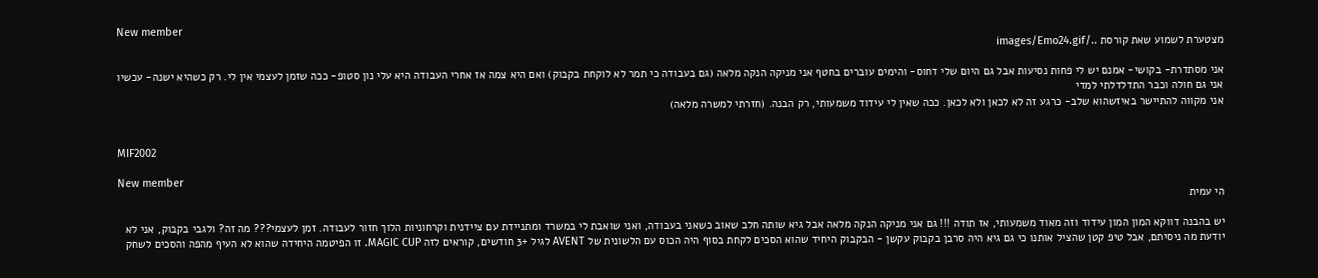New member
מצטערת לשמוע שאת קורסת ../images/Emo24.gif

אני מסתדרת- בקושי- אמנם יש לי פחות נסיעות אבל גם היום שלי דחוס- והימים עוברים בחטף אני מניקה הנקה מלאה (גם בעבודה כי תמר לא לוקחת בקבוק) ואם היא צמה אז אחרי העבודה היא עלי נון סטופ- ככה שזמן לעצמי אין לי. רק כשהיא ישנה- עכשיו אני גם חולה וכבר התדלדלתי למדי
אני מקווה להתיישר באיזשהוא שלב- כרגע זה לא לכאן ולא לכאן. ככה שאין לי עידוד משמעותי, רק הבנה. (חזרתי למשרה מלאה)


MIF2002

New member
הי עמית

יש בהבנה דווקא המון המון עידוד וזה מאוד משמעותי, אז תודה !!! גם אני מניקה הנקה מלאה אבל גיא שותה חלב שאוב כשאני בעבודה, ואני שואבת לי במשרד ומתניידת עם ציידנית וקרחוניות הלוך חזור לעבודה. זמן לעצמי??? מה זה? ולגבי בקבוק, אני לא יודעת מה ניסיתם, אבל טיפ קטן שהציל אותנו כי גם גיא היה סרבן בקבוק עקשן - הבקבוק היחיד שהוא הסכים לקחת בסוף היה הכוס עם הלשונית של AVENT לגיל +3 חודשים, קוראים לזה MAGIC CUP. זו הפיטמה היחידה שהוא לא העיף מהפה והסכים לשחק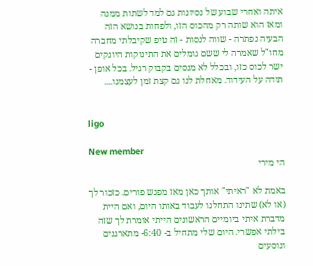איתה ואחרי שבוע של נסיונות גם למד לשתות ממנה ומאז הוא שותה רק מהכוס הזו, ולפחות בנושא הזה הבעיה נפתרה - שווה לנסות - זה טיפ שקיבלתי מחברה מחו"ל שאמרה לי ששם גומלים את התינוקות היונקים ישר לכוס כזו, ובכלל לא מנסים בקבוק רגיל. בכל אופן - תודה על העידוד. מאחלת לנו גם קצת זמן לעצמנו....


ligo

New member
הי מירי

באמת לא "ראיתי" אותך כאן מאז מפגש פורים. כזכור לך (או לא) שתינו התחלנו לעבוד באותו היום, ואם היית מדברת איתי ביומיים הראשונים הייתי אומרת לך שזה בילתי אפשרי. היום שלי מתחיל ב- 6:40- מתארגנים ונוסעים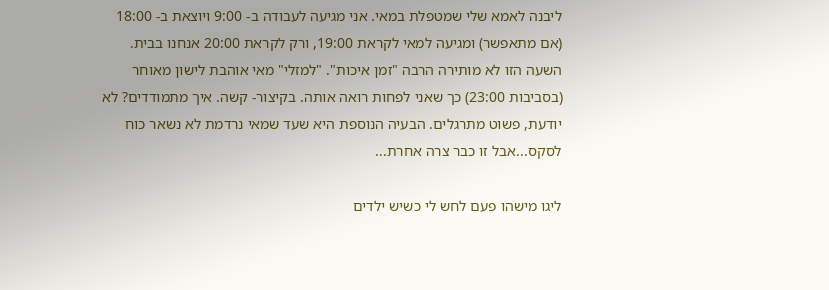ליבנה לאמא שלי שמטפלת במאי. אני מגיעה לעבודה ב- 9:00 ויוצאת ב- 18:00 (אם מתאפשר) ומגיעה למאי לקראת 19:00, ורק לקראת 20:00 אנחנו בבית. השעה הזו לא מותירה הרבה "זמן איכות". "למזלי" מאי אוהבת לישון מאוחר (בסביבות 23:00) כך שאני לפחות רואה אותה. בקיצור- קשה. איך מתמודדים? לא יודעת, פשוט מתרגלים. הבעיה הנוספת היא שעד שמאי נרדמת לא נשאר כוח לסקס...אבל זו כבר צרה אחרת...

ליגו מישהו פעם לחש לי כשיש ילדים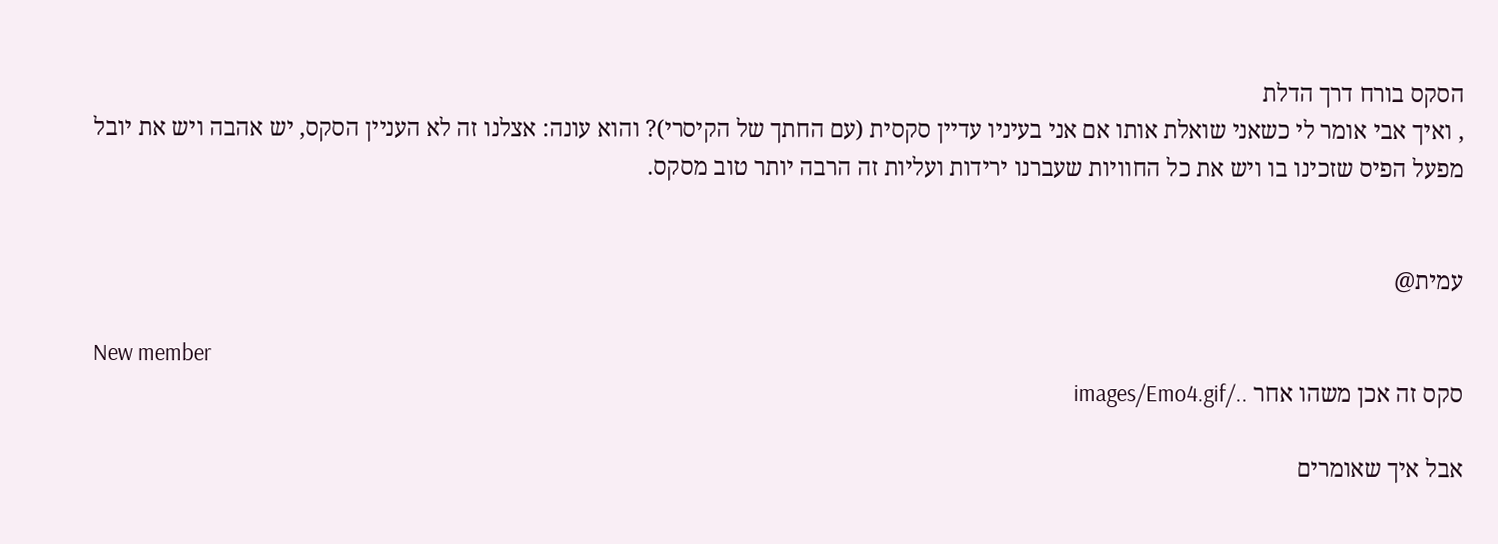הסקס בורח דרך הדלת
, ואיך אבי אומר לי כשאני שואלת אותו אם אני בעיניו עדיין סקסית (עם החתך של הקיסרי)? והוא עונה: אצלנו זה לא העניין הסקס, יש אהבה ויש את יובל מפעל הפיס שזכינו בו ויש את כל החוויות שעברנו ירידות ועליות זה הרבה יותר טוב מסקס.


עמית@

New member
סקס זה אכן משהו אחר ../images/Emo4.gif

אבל איך שאומרים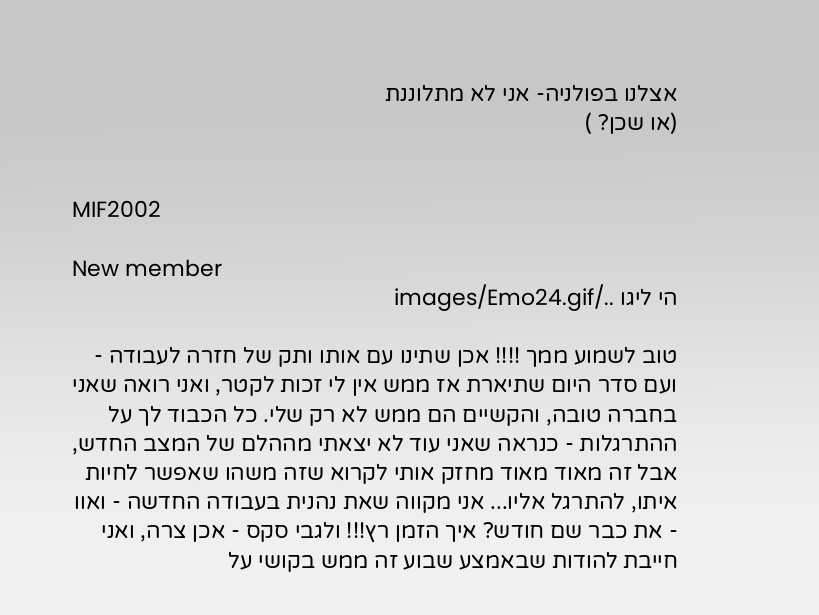אצלנו בפולניה- אני לא מתלוננת
(או שכן? )


MIF2002

New member
הי ליגו ../images/Emo24.gif

טוב לשמוע ממך !!!! אכן שתינו עם אותו ותק של חזרה לעבודה - ועם סדר היום שתיארת אז ממש אין לי זכות לקטר, ואני רואה שאני בחברה טובה, והקשיים הם ממש לא רק שלי. כל הכבוד לך על ההתרגלות - כנראה שאני עוד לא יצאתי מההלם של המצב החדש, אבל זה מאוד מאוד מחזק אותי לקרוא שזה משהו שאפשר לחיות איתו, להתרגל אליו... אני מקווה שאת נהנית בעבודה החדשה - ואוו - את כבר שם חודש? איך הזמן רץ!!! ולגבי סקס - אכן צרה, ואני חייבת להודות שבאמצע שבוע זה ממש בקושי על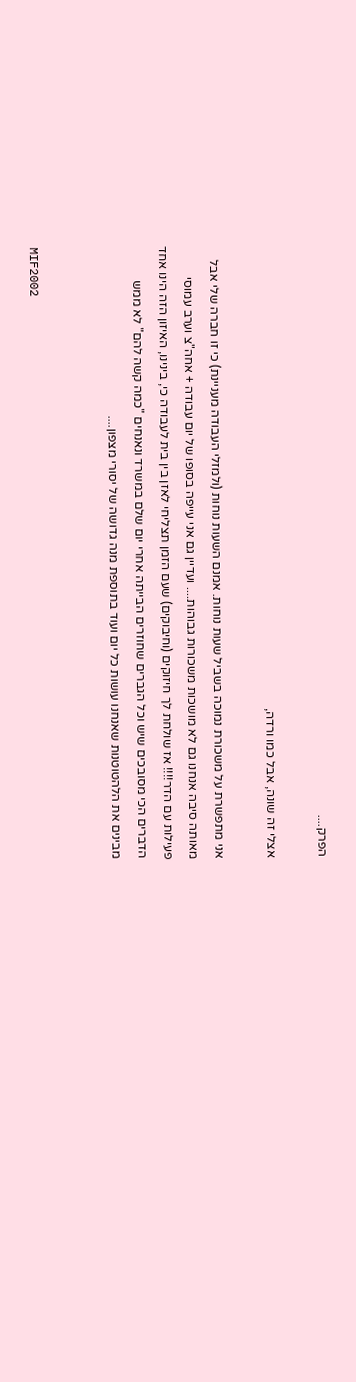הפרק....

אצלי זה שונה, אבל כמו ורדה,

אני מתפשרת על משכורת נמוכה בשביל שעות נוחות. אמנם השעות נוחות (ולמזלי העבודה מעניינת) כי זו חברה שלי אבל מאותה סיבה אנחנו גם לא מושכות משכורות גבוהות.... ועדיין גם אני עייפה בסופו של יום עבודה + אחה"צ וערב עמוסי פעילות עם הדר!!!! אז שולחת לך חיזוקים (וחיבוקים) שעם הזמן תצליחי לאזן בין בית לעבודה כי, בינינו, האיזון הזה הינו אחד הדברים הכי מסובכים שיש וכל הגברים שחוזרים הבייתה אחרי יום שלם במשרד ונאנחים "כמה קשה להם" לא ממש מבינים את הלהטוטנות שאנחנו עושות כל יום ועוד בתוספת מנה גדושה של יסורי מצפון....


MIF2002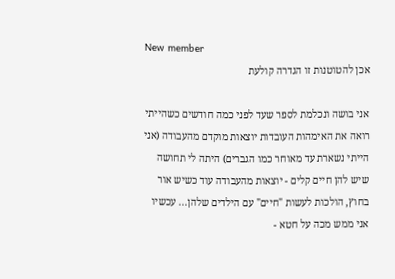New member
אכן להטוטנות זו הגדרה קולעת

אני בושה ונכלמת לספר שעד לפני כמה חודשים כשהייתי רואה את האימהות העובדות יוצאות מוקדם מהעבודה (אני הייתי נשארת עד מאוחר כמו הגברים) היתה לי תחושה שיש להן חיים קלים - יוצאות מהעבודה עוד כשיש אור בחוץ, הולכות לעשות "חיים" עם הילדים שלהן... עכשיו אני ממש מכה על חטא -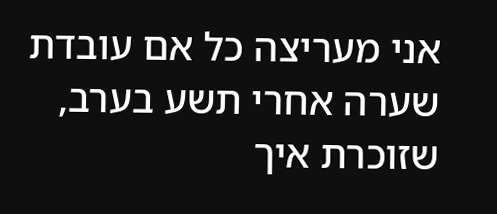אני מעריצה כל אם עובדת שערה אחרי תשע בערב, שזוכרת איך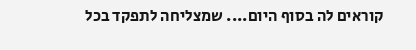קוראים לה בסוף היום.... שמצליחה לתפקד בכל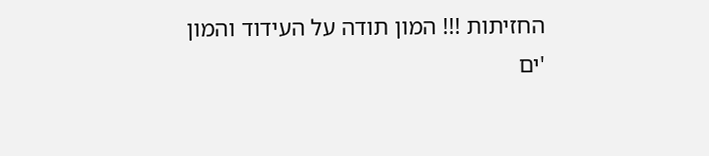החזיתות !!! המון תודה על העידוד והמון
'ים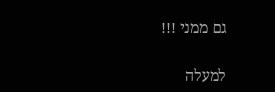גם ממני !!!

למעלה